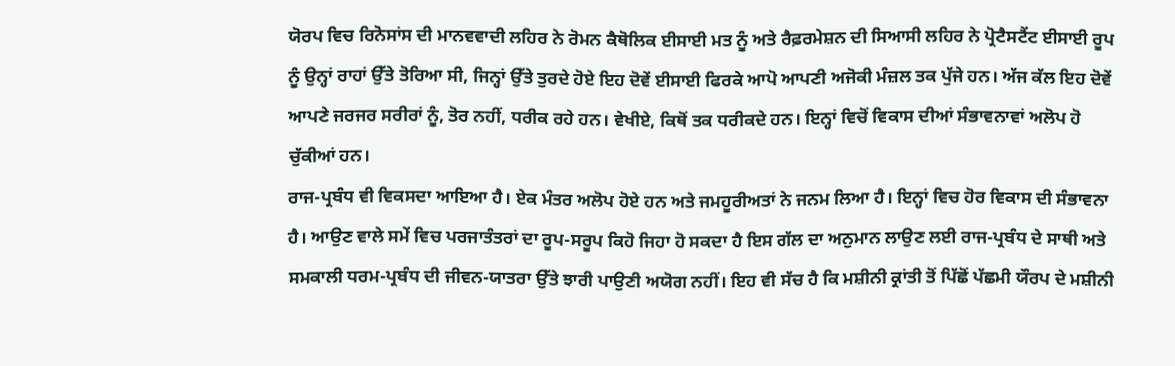ਯੋਰਪ ਵਿਚ ਰਿਨੋਸਾਂਸ ਦੀ ਮਾਨਵਵਾਦੀ ਲਹਿਰ ਨੇ ਰੋਮਨ ਕੈਥੋਲਿਕ ਈਸਾਈ ਮਤ ਨੂੰ ਅਤੇ ਰੈਫ਼ਰਮੇਸ਼ਨ ਦੀ ਸਿਆਸੀ ਲਹਿਰ ਨੇ ਪ੍ਰੋਟੈਸਟੈਂਟ ਈਸਾਈ ਰੂਪ ਨੂੰ ਉਨ੍ਹਾਂ ਰਾਹਾਂ ਉੱਤੇ ਤੋਰਿਆ ਸੀ, ਜਿਨ੍ਹਾਂ ਉੱਤੇ ਤੁਰਦੇ ਹੋਏ ਇਹ ਦੋਵੇਂ ਈਸਾਈ ਫਿਰਕੇ ਆਪੋ ਆਪਣੀ ਅਜੋਕੀ ਮੰਜ਼ਲ ਤਕ ਪੁੱਜੇ ਹਨ। ਅੱਜ ਕੱਲ ਇਹ ਦੋਵੇਂ ਆਪਣੇ ਜਰਜਰ ਸਰੀਰਾਂ ਨੂੰ, ਤੋਰ ਨਹੀਂ, ਧਰੀਕ ਰਹੇ ਹਨ। ਵੇਖੀਏ, ਕਿਥੋਂ ਤਕ ਧਰੀਕਦੇ ਹਨ। ਇਨ੍ਹਾਂ ਵਿਚੋਂ ਵਿਕਾਸ ਦੀਆਂ ਸੰਭਾਵਨਾਵਾਂ ਅਲੋਪ ਹੋ ਚੁੱਕੀਆਂ ਹਨ।
ਰਾਜ-ਪ੍ਰਬੰਧ ਵੀ ਵਿਕਸਦਾ ਆਇਆ ਹੈ। ਏਕ ਮੰਤਰ ਅਲੋਪ ਹੋਏ ਹਨ ਅਤੇ ਜਮਹੂਰੀਅਤਾਂ ਨੇ ਜਨਮ ਲਿਆ ਹੈ। ਇਨ੍ਹਾਂ ਵਿਚ ਹੋਰ ਵਿਕਾਸ ਦੀ ਸੰਭਾਵਨਾ ਹੈ। ਆਉਣ ਵਾਲੇ ਸਮੇਂ ਵਿਚ ਪਰਜਾਤੰਤਰਾਂ ਦਾ ਰੂਪ-ਸਰੂਪ ਕਿਹੋ ਜਿਹਾ ਹੋ ਸਕਦਾ ਹੈ ਇਸ ਗੱਲ ਦਾ ਅਨੁਮਾਨ ਲਾਉਣ ਲਈ ਰਾਜ-ਪ੍ਰਬੰਧ ਦੇ ਸਾਥੀ ਅਤੇ ਸਮਕਾਲੀ ਧਰਮ-ਪ੍ਰਬੰਧ ਦੀ ਜੀਵਨ-ਯਾਤਰਾ ਉੱਤੇ ਝਾਰੀ ਪਾਉਣੀ ਅਯੋਗ ਨਹੀਂ। ਇਹ ਵੀ ਸੱਚ ਹੈ ਕਿ ਮਸ਼ੀਨੀ ਕ੍ਰਾਂਤੀ ਤੋਂ ਪਿੱਛੋਂ ਪੱਛਮੀ ਯੌਰਪ ਦੇ ਮਸ਼ੀਨੀ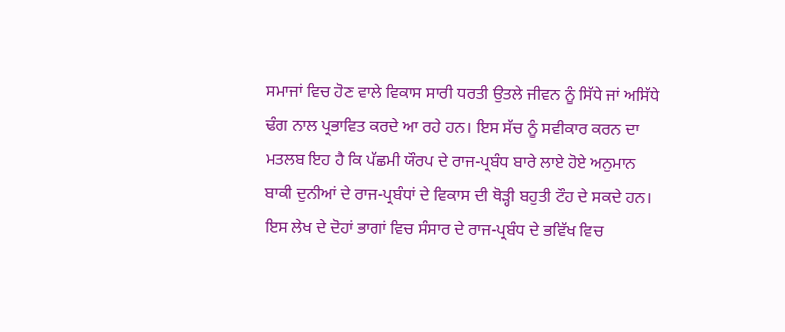ਸਮਾਜਾਂ ਵਿਚ ਹੋਣ ਵਾਲੇ ਵਿਕਾਸ ਸਾਰੀ ਧਰਤੀ ਉਤਲੇ ਜੀਵਨ ਨੂੰ ਸਿੱਧੇ ਜਾਂ ਅਸਿੱਧੇ ਢੰਗ ਨਾਲ ਪ੍ਰਭਾਵਿਤ ਕਰਦੇ ਆ ਰਹੇ ਹਨ। ਇਸ ਸੱਚ ਨੂੰ ਸਵੀਕਾਰ ਕਰਨ ਦਾ ਮਤਲਬ ਇਹ ਹੈ ਕਿ ਪੱਛਮੀ ਯੌਰਪ ਦੇ ਰਾਜ-ਪ੍ਰਬੰਧ ਬਾਰੇ ਲਾਏ ਹੋਏ ਅਨੁਮਾਨ ਬਾਕੀ ਦੁਨੀਆਂ ਦੇ ਰਾਜ-ਪ੍ਰਬੰਧਾਂ ਦੇ ਵਿਕਾਸ ਦੀ ਥੋੜ੍ਹੀ ਬਹੁਤੀ ਟੌਹ ਦੇ ਸਕਦੇ ਹਨ। ਇਸ ਲੇਖ ਦੇ ਦੋਹਾਂ ਭਾਗਾਂ ਵਿਚ ਸੰਸਾਰ ਦੇ ਰਾਜ-ਪ੍ਰਬੰਧ ਦੇ ਭਵਿੱਖ ਵਿਚ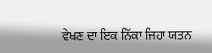ਵੇਖਣ ਦਾ ਇਕ ਨਿੱਕਾ ਜਿਹਾ ਯਤਨ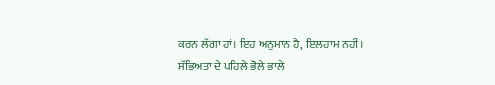ਕਰਨ ਲੱਗਾ ਹਾਂ। ਇਹ ਅਨੁਮਾਨ ਹੈ, ਇਲਹਾਮ ਨਹੀਂ।
ਸੱਭਿਅਤਾ ਦੇ ਪਹਿਲੇ ਭੋਲੇ ਭਾਲੇ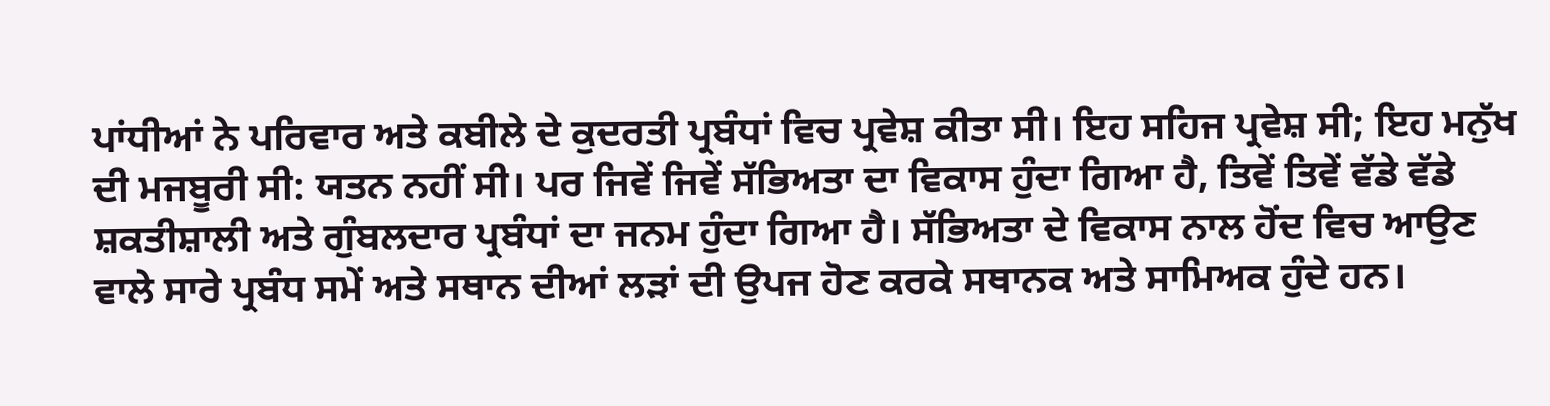ਪਾਂਧੀਆਂ ਨੇ ਪਰਿਵਾਰ ਅਤੇ ਕਬੀਲੇ ਦੇ ਕੁਦਰਤੀ ਪ੍ਰਬੰਧਾਂ ਵਿਚ ਪ੍ਰਵੇਸ਼ ਕੀਤਾ ਸੀ। ਇਹ ਸਹਿਜ ਪ੍ਰਵੇਸ਼ ਸੀ; ਇਹ ਮਨੁੱਖ ਦੀ ਮਜਬੂਰੀ ਸੀ: ਯਤਨ ਨਹੀਂ ਸੀ। ਪਰ ਜਿਵੇਂ ਜਿਵੇਂ ਸੱਭਿਅਤਾ ਦਾ ਵਿਕਾਸ ਹੁੰਦਾ ਗਿਆ ਹੈ, ਤਿਵੇਂ ਤਿਵੇਂ ਵੱਡੇ ਵੱਡੇ ਸ਼ਕਤੀਸ਼ਾਲੀ ਅਤੇ ਗੁੰਬਲਦਾਰ ਪ੍ਰਬੰਧਾਂ ਦਾ ਜਨਮ ਹੁੰਦਾ ਗਿਆ ਹੈ। ਸੱਭਿਅਤਾ ਦੇ ਵਿਕਾਸ ਨਾਲ ਹੋਂਦ ਵਿਚ ਆਉਣ ਵਾਲੇ ਸਾਰੇ ਪ੍ਰਬੰਧ ਸਮੇਂ ਅਤੇ ਸਥਾਨ ਦੀਆਂ ਲੜਾਂ ਦੀ ਉਪਜ ਹੋਣ ਕਰਕੇ ਸਥਾਨਕ ਅਤੇ ਸਾਮਿਅਕ ਹੁੰਦੇ ਹਨ।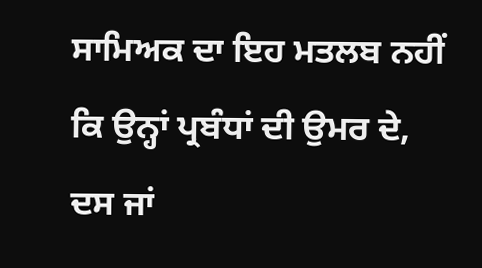ਸਾਮਿਅਕ ਦਾ ਇਹ ਮਤਲਬ ਨਹੀਂ ਕਿ ਉਨ੍ਹਾਂ ਪ੍ਰਬੰਧਾਂ ਦੀ ਉਮਰ ਦੇ, ਦਸ ਜਾਂ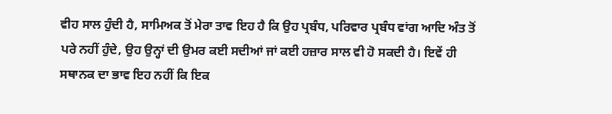ਵੀਹ ਸਾਲ ਹੁੰਦੀ ਹੈ, ਸਾਮਿਅਕ ਤੋਂ ਮੇਰਾ ਤਾਵ ਇਹ ਹੈ ਕਿ ਉਹ ਪ੍ਰਬੰਧ, ਪਰਿਵਾਰ ਪ੍ਰਬੰਧ ਵਾਂਗ ਆਦਿ ਅੰਤ ਤੋਂ ਪਰੇ ਨਹੀਂ ਹੁੰਦੇ, ਉਹ ਉਨ੍ਹਾਂ ਦੀ ਉਮਰ ਕਈ ਸਦੀਆਂ ਜਾਂ ਕਈ ਹਜ਼ਾਰ ਸਾਲ ਵੀ ਹੋ ਸਕਦੀ ਹੈ। ਇਵੇਂ ਹੀ ਸਥਾਨਕ ਦਾ ਭਾਵ ਇਹ ਨਹੀਂ ਕਿ ਇਕ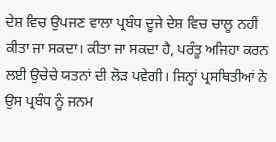ਦੇਸ਼ ਵਿਚ ਉਪਜਣ ਵਾਲਾ ਪ੍ਰਬੰਧ ਦੂਜੇ ਦੇਸ਼ ਵਿਚ ਚਾਲੂ ਨਹੀਂ ਕੀਤਾ ਜਾ ਸਕਦਾ। ਕੀਤਾ ਜਾ ਸਕਦਾ ਹੈ, ਪਰੰਤੂ ਅਜਿਹਾ ਕਰਨ ਲਈ ਉਚੇਚੇ ਯਤਨਾਂ ਦੀ ਲੋੜ ਪਵੇਗੀ। ਜਿਨ੍ਹਾਂ ਪ੍ਰਸਥਿਤੀਆਂ ਨੇ ਉਸ ਪ੍ਰਬੰਧ ਨੂੰ ਜਨਮ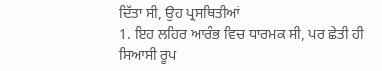ਦਿੱਤਾ ਸੀ, ਉਹ ਪ੍ਰਸਥਿਤੀਆਂ
1. ਇਹ ਲਹਿਰ ਆਰੰਭ ਵਿਚ ਧਾਰਮਕ ਸੀ, ਪਰ ਛੇਤੀ ਹੀ ਸਿਆਸੀ ਰੂਪ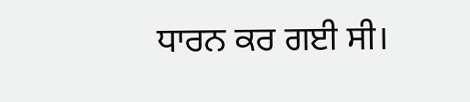ਧਾਰਨ ਕਰ ਗਈ ਸੀ।